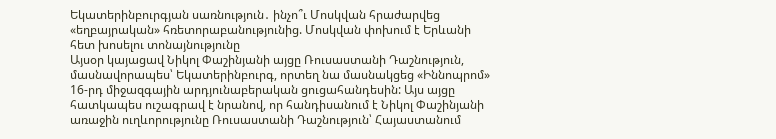Եկատերինբուրգյան սառնություն․ ինչո՞ւ Մոսկվան հրաժարվեց «եղբայրական» հռետորաբանությունից. Մոսկվան փոխում է Երևանի հետ խոսելու տոնայնությունը
Այսօր կայացավ Նիկոլ Փաշինյանի այցը Ռուսաստանի Դաշնություն, մասնավորապես՝ Եկատերինբուրգ, որտեղ նա մասնակցեց «Իննոպրոմ» 16-րդ միջազգային արդյունաբերական ցուցահանդեսին: Այս այցը հատկապես ուշագրավ է նրանով, որ հանդիսանում է Նիկոլ Փաշինյանի առաջին ուղևորությունը Ռուսաստանի Դաշնություն՝ Հայաստանում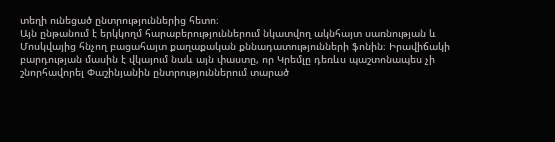տեղի ունեցած ընտրություններից հետո։
Այն ընթանում է երկկողմ հարաբերություններում նկատվող ակնհայտ սառնության և Մոսկվայից հնչող բացահայտ քաղաքական քննադատությունների ֆոնին։ Իրավիճակի բարդության մասին է վկայում նաև այն փաստը, որ Կրեմլը դեռևս պաշտոնապես չի շնորհավորել Փաշինյանին ընտրություններում տարած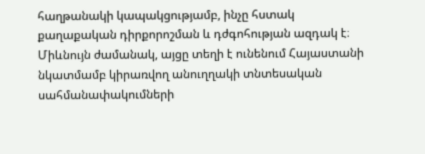հաղթանակի կապակցությամբ, ինչը հստակ քաղաքական դիրքորոշման և դժգոհության ազդակ է։
Միևնույն ժամանակ, այցը տեղի է ունենում Հայաստանի նկատմամբ կիրառվող անուղղակի տնտեսական սահմանափակումների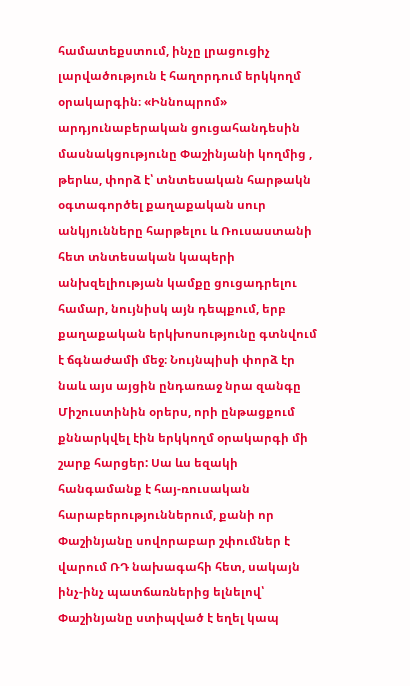համատեքստում, ինչը լրացուցիչ լարվածություն է հաղորդում երկկողմ օրակարգին։ «Իննոպրոմ» արդյունաբերական ցուցահանդեսին մասնակցությունը Փաշինյանի կողմից , թերևս, փորձ է՝ տնտեսական հարթակն օգտագործել քաղաքական սուր անկյունները հարթելու և Ռուսաստանի հետ տնտեսական կապերի անխզելիության կամքը ցուցադրելու համար, նույնիսկ այն դեպքում, երբ քաղաքական երկխոսությունը գտնվում է ճգնաժամի մեջ։ Նույնպիսի փորձ էր նաև այս այցին ընդառաջ նրա զանգը Միշուստինին օրերս, որի ընթացքում քննարկվել էին երկկողմ օրակարգի մի շարք հարցեր: Սա ևս եզակի հանգամանք է հայ-ռուսական հարաբերություններում, քանի որ Փաշինյանը սովորաբար շփումներ է վարում ՌԴ նախագահի հետ, սակայն ինչ-ինչ պատճառներից ելնելով՝ Փաշինյանը ստիպված է եղել կապ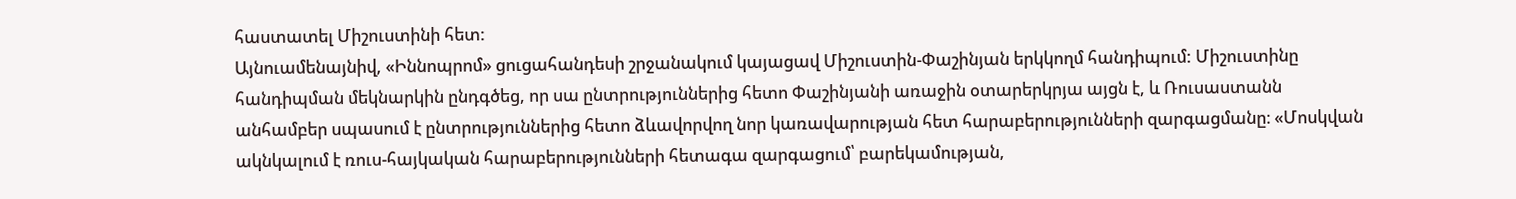հաստատել Միշուստինի հետ:
Այնուամենայնիվ, «Իննոպրոմ» ցուցահանդեսի շրջանակում կայացավ Միշուստին-Փաշինյան երկկողմ հանդիպում: Միշուստինը հանդիպման մեկնարկին ընդգծեց, որ սա ընտրություններից հետո Փաշինյանի առաջին օտարերկրյա այցն է, և Ռուսաստանն անհամբեր սպասում է ընտրություններից հետո ձևավորվող նոր կառավարության հետ հարաբերությունների զարգացմանը։ «Մոսկվան ակնկալում է ռուս-հայկական հարաբերությունների հետագա զարգացում՝ բարեկամության,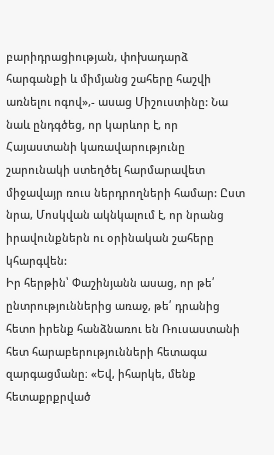բարիդրացիության, փոխադարձ հարգանքի և միմյանց շահերը հաշվի առնելու ոգով»,- ասաց Միշուստինը: Նա նաև ընդգծեց, որ կարևոր է, որ Հայաստանի կառավարությունը շարունակի ստեղծել հարմարավետ միջավայր ռուս ներդրողների համար: Ըստ նրա, Մոսկվան ակնկալում է, որ նրանց իրավունքներն ու օրինական շահերը կհարգվեն:
Իր հերթին՝ Փաշինյանն ասաց, որ թե՛ ընտրություններից առաջ, թե՛ դրանից հետո իրենք հանձնառու են Ռուսաստանի հետ հարաբերությունների հետագա զարգացմանը։ «Եվ, իհարկե, մենք հետաքրքրված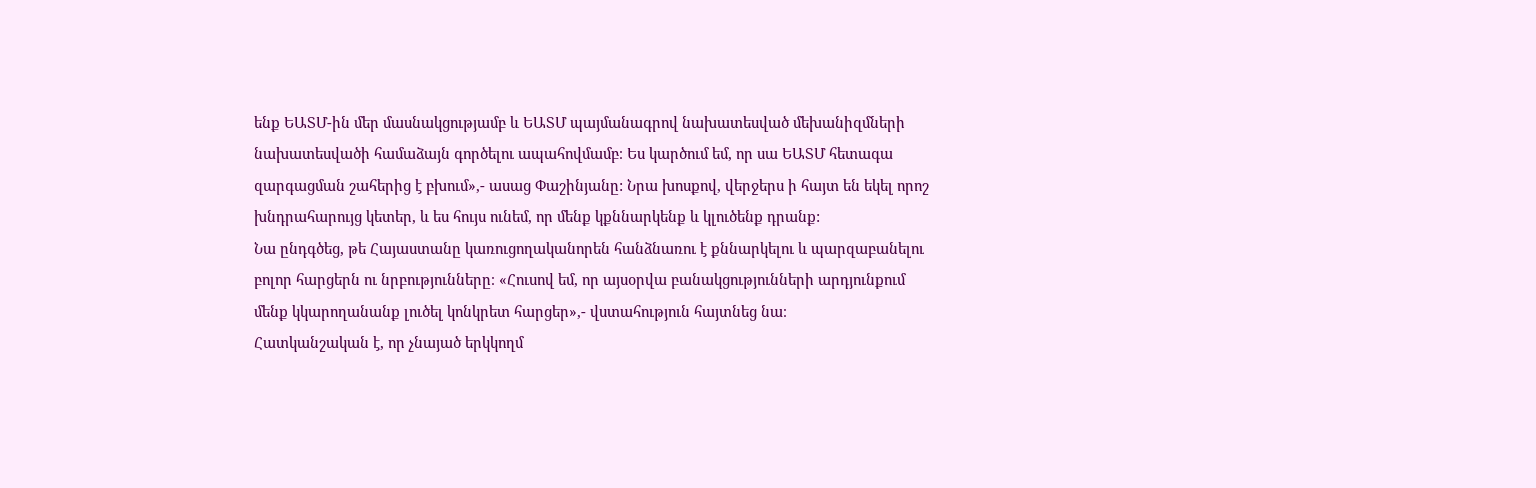ենք ԵԱՏՄ-ին մեր մասնակցությամբ և ԵԱՏՄ պայմանագրով նախատեսված մեխանիզմների նախատեսվածի համաձայն գործելու ապահովմամբ։ Ես կարծում եմ, որ սա ԵԱՏՄ հետագա զարգացման շահերից է բխում»,- ասաց Փաշինյանը: Նրա խոսքով, վերջերս ի հայտ են եկել որոշ խնդրահարույց կետեր, և ես հույս ունեմ, որ մենք կքննարկենք և կլուծենք դրանք:
Նա ընդգծեց, թե Հայաստանը կառուցողականորեն հանձնառու է քննարկելու և պարզաբանելու բոլոր հարցերն ու նրբությունները։ «Հուսով եմ, որ այսօրվա բանակցությունների արդյունքում մենք կկարողանանք լուծել կոնկրետ հարցեր»,- վստահություն հայտնեց նա։
Հատկանշական է, որ չնայած երկկողմ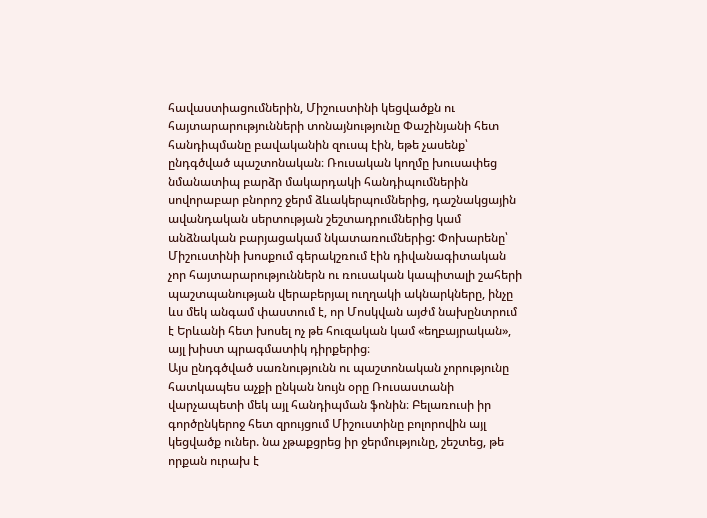հավաստիացումներին, Միշուստինի կեցվածքն ու հայտարարությունների տոնայնությունը Փաշինյանի հետ հանդիպմանը բավականին զուսպ էին, եթե չասենք՝ ընդգծված պաշտոնական։ Ռուսական կողմը խուսափեց նմանատիպ բարձր մակարդակի հանդիպումներին սովորաբար բնորոշ ջերմ ձևակերպումներից, դաշնակցային ավանդական սերտության շեշտադրումներից կամ անձնական բարյացակամ նկատառումներից: Փոխարենը՝ Միշուստինի խոսքում գերակշռում էին դիվանագիտական չոր հայտարարություններն ու ռուսական կապիտալի շահերի պաշտպանության վերաբերյալ ուղղակի ակնարկները, ինչը ևս մեկ անգամ փաստում է, որ Մոսկվան այժմ նախընտրում է Երևանի հետ խոսել ոչ թե հուզական կամ «եղբայրական», այլ խիստ պրագմատիկ դիրքերից։
Այս ընդգծված սառնությունն ու պաշտոնական չորությունը հատկապես աչքի ընկան նույն օրը Ռուսաստանի վարչապետի մեկ այլ հանդիպման ֆոնին։ Բելառուսի իր գործընկերոջ հետ զրույցում Միշուստինը բոլորովին այլ կեցվածք ուներ. նա չթաքցրեց իր ջերմությունը, շեշտեց, թե որքան ուրախ է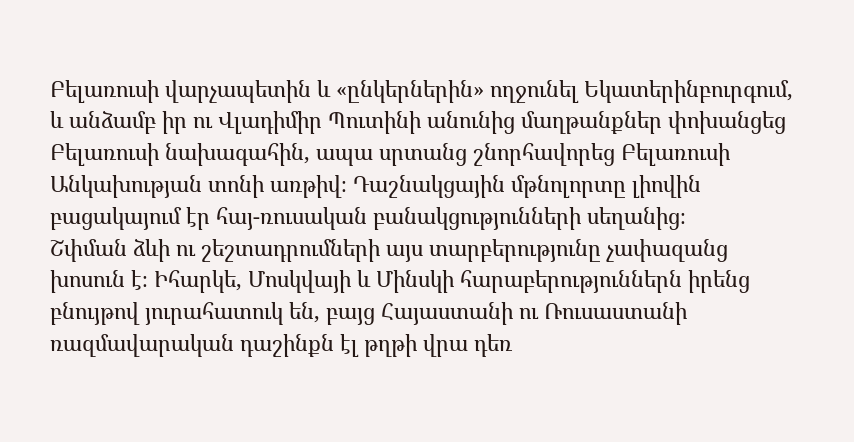Բելառուսի վարչապետին և «ընկերներին» ողջունել Եկատերինբուրգում, և անձամբ իր ու Վլադիմիր Պուտինի անունից մաղթանքներ փոխանցեց Բելառուսի նախագահին, ապա սրտանց շնորհավորեց Բելառուսի Անկախության տոնի առթիվ։ Դաշնակցային մթնոլորտը լիովին բացակայում էր հայ-ռուսական բանակցությունների սեղանից։
Շփման ձևի ու շեշտադրումների այս տարբերությունը չափազանց խոսուն է։ Իհարկե, Մոսկվայի և Մինսկի հարաբերություններն իրենց բնույթով յուրահատուկ են, բայց Հայաստանի ու Ռուսաստանի ռազմավարական դաշինքն էլ թղթի վրա դեռ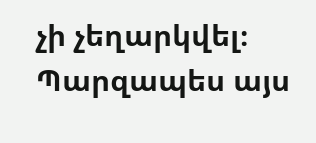չի չեղարկվել։ Պարզապես այս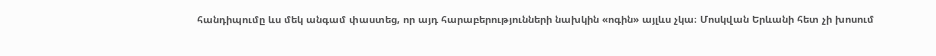հանդիպումը ևս մեկ անգամ փաստեց, որ այդ հարաբերությունների նախկին «ոգին» այլևս չկա։ Մոսկվան Երևանի հետ չի խոսում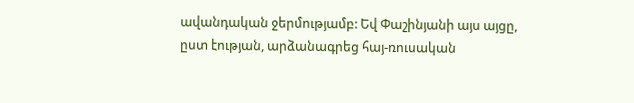ավանդական ջերմությամբ: Եվ Փաշինյանի այս այցը, ըստ էության, արձանագրեց հայ-ռուսական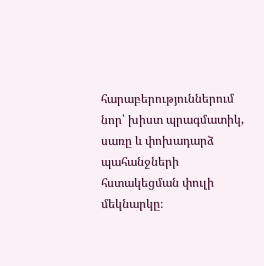հարաբերություններում նոր՝ խիստ պրագմատիկ, սառը և փոխադարձ պահանջների հստակեցման փուլի մեկնարկը։